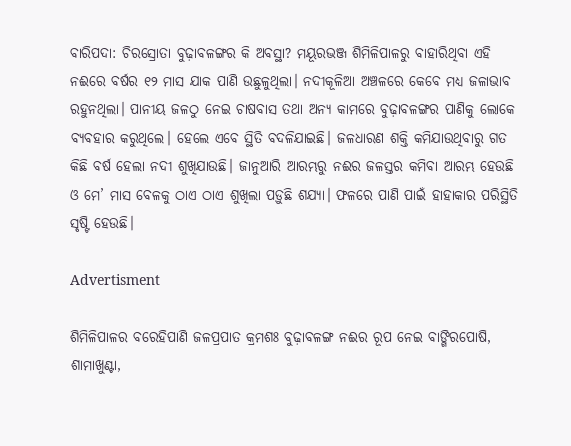ବାରିପଦା: ଚିରସ୍ରୋତା ବୁଢ଼ାବଳଙ୍ଗର କି ଅବସ୍ଥା? ମୟୂରଭଞ୍ଜ ଶିମିଳିପାଳରୁ ବାହାରିଥିବା ଏହି ନଈରେ ବର୍ଷର ୧୨ ମାସ ଯାକ ପାଣି ଉଛୁଳୁଥିଲା। ନଦୀକୂଳିଆ ଅଞ୍ଚଳରେ କେବେ ମଧ୍ୟ ଜଳାଭାବ ରହୁନଥିଲା। ପାନୀୟ ଜଳଠୁ ନେଇ ଚାଷବାସ ତଥା ଅନ୍ୟ କାମରେ ବୁଢ଼ାବଳଙ୍ଗର ପାଣିକୁ ଲୋକେ ବ୍ୟବହାର କରୁଥିଲେ। ହେଲେ ଏବେ ସ୍ଥିତି ବଦଳିଯାଇଛି। ଜଳଧାରଣ ଶକ୍ତି କମିଯାଉଥିବାରୁ ଗତ କିଛି ବର୍ଷ ହେଲା ନଦୀ ଶୁଖିଯାଉଛି। ଜାନୁଆରି ଆରମ୍ଭରୁ ନଈର ଜଳସ୍ତର କମିବା ଆରମ୍ଭ ହେଉଛି ଓ ‌ମେ’ ମାସ ବେଳକୁ ଠାଏ ଠାଏ ଶୁଖିଲା ପଡ଼ୁଛି ଶଯ୍ୟା। ଫଳ‌ରେ ପାଣି ପାଇଁ ହାହାକାର ପରିସ୍ଥିତି ସୃଷ୍ଟି ହେଉଛି।

Advertisment

ଶିମିଳିପାଳର ବରେହିପାଣି ଜଳପ୍ରପାତ କ୍ରମଶଃ ବୁଢ଼ାବଳଙ୍ଗ ନଈର ରୂପ ନେଇ ବାଙ୍ଗିରପୋ‌ଷି, ଶାମାଖୁଣ୍ଟା,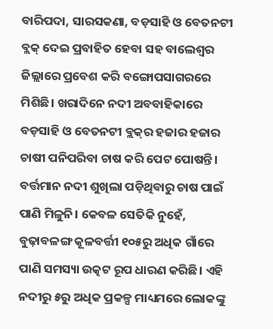ବାରିପଦା, ସାରସକଣା, ବଡ଼ସାହି ଓ ବେତନଟୀ ବ୍ଲକ୍‌ ‌ଦେଇ ପ୍ରବାହିତ ହେବା ସହ ବାଲେଶ୍ବର ଜିଲ୍ଲାରେ ପ୍ରବେଶ କରି ବଙ୍ଗୋପସାଗରରେ ମିଶିଛି। ଖରାଦିନେ ନଦୀ ଅବବାହିକାରେ ବଡ଼ସାହି ଓ ବେତନଟୀ ବ୍ଲକ୍‌ର ହଜାର ହଜାର ଚାଷୀ ପନିପରିବା ଚାଷ କରି ପେଟ ପୋଷନ୍ତି। ବର୍ତ୍ତମାନ ନଦୀ ଶୁଖିଲା ପଡ଼ିଥିବ‌ାରୁ ଚାଷ ପାଇଁ ପାଣି ମିଳୁନି। କେବଳ ସେତିକି ନୁହେଁ, ବୁଢ଼ାବଳଙ୍ଗ କୂଳବର୍ତ୍ତୀ ୧୦୫ରୁ ଅଧିକ ଗାଁରେ ପାଣି ସମସ୍ୟା ଉତ୍କଟ ରୂପ ଧାରଣ କରିଛି। ଏହି ନଦୀରୁ ୫ରୁ ଅଧିକ ପ୍ରକଳ୍ପ ମାଧ୍ୟମରେ ଲୋକଙ୍କୁ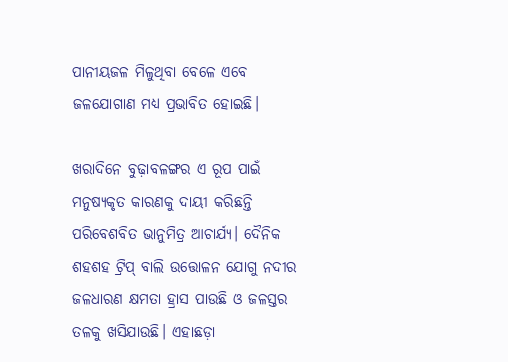ପାନୀୟଜଳ ମିଳୁଥିବା ବେଳେ ଏବେ ଜଳଯୋଗାଣ ମଧ୍ୟ ପ୍ରଭାବିତ ହୋଇଛି।

ଖରାଦିନେ ବୁଢ଼ାବଳଙ୍ଗର ଏ ରୂପ ପାଇଁ ମନୁଷ୍ୟକୃତ କାରଣକୁ ଦାୟୀ କରିଛନ୍ତି ପରିବେଶବିତ ଭାନୁମିତ୍ର ଆଚାର୍ଯ୍ୟ। ଦୈନିକ ଶହଶହ ଟ୍ରିପ୍‌ ବାଲି ଉତ୍ତୋଳନ ଯୋଗୁ ନଦୀର ଜଳଧାରଣ କ୍ଷମତା ହ୍ରାସ ପାଉଛି ଓ ଜଳସ୍ତର ତଳକୁ ଖସିଯାଉଛି। ଏହାଛଡ଼ା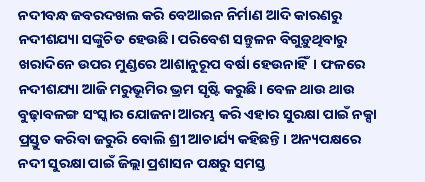ନଦୀବନ୍ଧ ଜବରଦଖଲ କରି ବେଆଇନ ନିର୍ମାଣ ଆଦି କାରଣରୁ ନଦୀଶଯ୍ୟା ସଙ୍କୁଚିତ ହେଉଛି। ପରିବେଶ ସନ୍ତୁଳନ ବିଗୁଡ଼ୁଥିବାରୁ ଖରାଦିନେ ଉପର ମୁଣ୍ଡରେ ଆଶାନୁରୂପ ବର୍ଷା ହେଉନାହିଁ। ଫଳରେ ନଦୀଶଯ୍ୟା ଆଜି ମରୁଭୂମିର ଭ୍ରମ ସୃଷ୍ଟି କରୁଛି। ବେଳ ଥାଉ ଥାଉ ବୁଢ଼ାବଳଙ୍ଗ ସଂସ୍କାର ଯୋଜନା ଆରମ୍ଭ କରି ଏହାର ସୁରକ୍ଷା ପାଇଁ ନକ୍ସା ପ୍ରସ୍ତୁତ କରିବା ଜରୁରି ବୋଲି ଶ୍ରୀ ଆଚାର୍ଯ୍ୟ କହିଛନ୍ତି। ଅନ୍ୟପକ୍ଷରେ ନଦୀ ସୁରକ୍ଷା ପାଇଁ ଜିଲ୍ଲା ପ୍ରଶାସନ ପକ୍ଷରୁ ସମସ୍ତ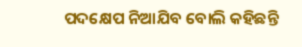ପଦକ୍ଷେପ ନିଆଯିବ ବୋଲି କହିଛନ୍ତି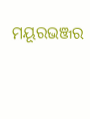ମୟୂରଭଞ୍ଜର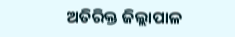ଅତିରିକ୍ତ ଜିଲ୍ଲାପାଳ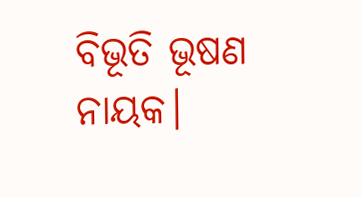ବିଭୂତି ଭୂଷଣ ନାୟକ।